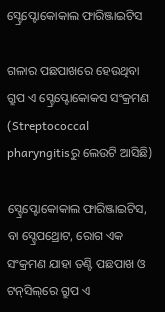ସ୍ଟ୍ରେପ୍ଟୋକୋକାଲ ଫାରିଞ୍ଜାଇଟିସ

ଗଳାର ପଛପାଖରେ ହେଉଥିବା ଗ୍ରୁପ ଏ ସ୍ଟ୍ରେପ୍ଟୋକୋକସ ସଂକ୍ରମଣ
(Streptococcal pharyngitisରୁ ଲେଉଟି ଆସିଛି)

ସ୍ଟ୍ରେପ୍ଟୋକୋକାଲ ଫାରିଞ୍ଜାଇଟିସ, ବା ସ୍ଟ୍ରେପଥ୍ରୋଟ, ରୋଗ ଏକ ସଂକ୍ରମଣ ଯାହା ତଣ୍ଟି ପଛପାଖ ଓ ଟନ୍‌ସିଲ୍‌ରେ ଗ୍ରୁପ ଏ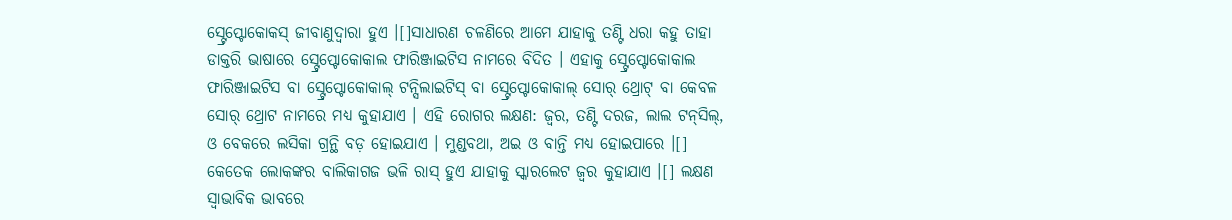ସ୍ଟ୍ରେପ୍ଟୋକୋକସ୍ ଜୀବାଣୁଦ୍ୱାରା ହୁଏ ।[]ସାଧାରଣ ଚଳଣିରେ ଆମେ ଯାହାକୁ ତଣ୍ଟି ଧରା କହୁ ତାହା ଡାକ୍ତରି ଭାଷାରେ ସ୍ଟ୍ରେପ୍ଟୋକୋକାଲ ଫାରିଞ୍ଜାଇଟିସ ନାମରେ ବିଦିତ । ଏହାକୁ ସ୍ଟ୍ରେପ୍ଟୋକୋକାଲ ଫାରିଞ୍ଜାଇଟିସ ବା ସ୍ଟ୍ରେପ୍ଟୋକୋକାଲ୍ ଟନ୍ସିଲାଇଟିସ୍ ବା ସ୍ଟ୍ରେପ୍ଟୋକୋକାଲ୍ ସୋର୍ ଥ୍ରୋଟ୍ ବା କେବଳ ସୋର୍ ଥ୍ରୋଟ ନାମରେ ମଧ୍ୟ କୁହାଯାଏ । ଏହି ରୋଗର ଲକ୍ଷଣ: ଜ୍ୱର, ତଣ୍ଟି ଦରଜ, ଲାଲ ଟନ୍‌ସିଲ୍, ଓ ବେକରେ ଲସିକା ଗ୍ରନ୍ଥି ବଡ଼ ହୋଇଯାଏ । ମୁଣ୍ଡବଥା, ଅଇ ଓ ବାନ୍ତି ମଧ୍ୟ ହୋଇପାରେ ।[] କେତେକ ଲୋକଙ୍କର ବାଲିକାଗଜ ଭଳି ରାସ୍ ହୁଏ ଯାହାକୁ ସ୍କାରଲେଟ ଜ୍ୱର କୁହାଯାଏ ।[] ଲକ୍ଷଣ ସ୍ୱାଭାବିକ ଭାବରେ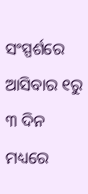ସଂସ୍ପର୍ଶରେ ଆସିବାର ୧ରୁ ୩ ଦିନ ମଧ୍ୟରେ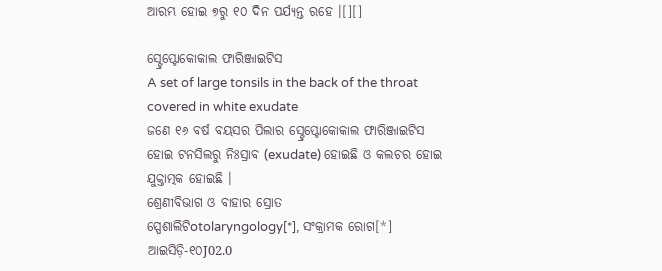ଆରମ୍ଭ ହୋଇ ୭ରୁ ୧୦ ଦିନ ପର୍ଯ୍ୟନ୍ତ ରହେ ।[][]

ସ୍ଟ୍ରେପ୍ଟୋକୋକାଲ ଫାରିଞ୍ଜାଇଟିସ
A set of large tonsils in the back of the throat covered in white exudate
ଜଣେ ୧୬ ବର୍ଷ ବୟସର ପିଲାର ସ୍ଟ୍ରେପ୍ଟୋକୋକାଲ ଫାରିଞ୍ଜାଇଟିସ ହୋଇ ଟନସିଲରୁ ନିଃସ୍ରାବ (exudate) ହୋଇଛି ଓ କଲଚର ହୋଇ ଯୁକ୍ତାତ୍ମକ ହୋଇଛି ।
ଶ୍ରେଣୀବିଭାଗ ଓ ବାହାର ସ୍ରୋତ
ସ୍ପେଶାଲିଟିotolaryngology[*], ସଂକ୍ରାମକ ରୋଗ[*]
ଆଇସିଡ଼ି-୧୦J02.0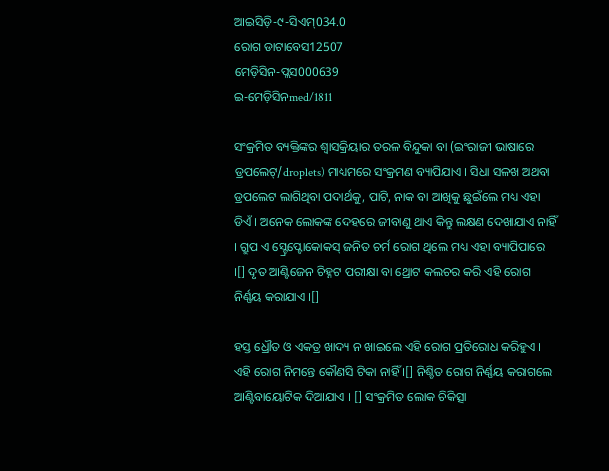ଆଇସିଡ଼ି-୯-ସିଏମ୍034.0
ରୋଗ ଡାଟାବେସ12507
ମେଡ଼ିସିନ-ପ୍ଲସ000639
ଇ-ମେଡ଼ିସିନmed/1811

ସଂକ୍ରମିତ ବ୍ୟକ୍ତିଙ୍କର ଶ୍ୱାସକ୍ରିୟାର ତରଳ ବିନ୍ଦୁକା ବା (ଇଂରାଜୀ ଭାଷାରେ ଡ୍ରପଲେଟ୍/droplets) ମାଧ୍ୟମରେ ସଂକ୍ରମଣ ବ୍ୟାପିଯାଏ । ସିଧା ସଳଖ ଅଥବା ଡ୍ରପଲେଟ ଲାଗିଥିବା ପଦାର୍ଥକୁ, ପାଟି, ନାକ ବା ଆଖିକୁ ଛୁଇଁଲେ ମଧ୍ୟ ଏହା ଡିଏଁ । ଅନେକ ଲୋକଙ୍କ ଦେହରେ ଜୀବାଣୁ ଥାଏ କିନ୍ତୁ ଲକ୍ଷଣ ଦେଖାଯାଏ ନାହିଁ । ଗ୍ରୁପ ଏ ସ୍ଟ୍ରେପ୍ଟୋକୋକସ୍ ଜନିତ ଚର୍ମ ରୋଗ ଥିଲେ ମଧ୍ୟ ଏହା ବ୍ୟାପିପାରେ ।[] ଦୃତ ଆଣ୍ଟିଜେନ ଚିହ୍ନଟ ପରୀକ୍ଷା ବା ଥ୍ରୋଟ କଲଚର କରି ଏହି ରୋଗ ନିର୍ଣ୍ଣୟ କରାଯାଏ ।[]

ହସ୍ତ ଧ୍ରୌତ ଓ ଏକତ୍ର ଖାଦ୍ୟ ନ ଖାଇଲେ ଏହି ରୋଗ ପ୍ରତିରୋଧ କରିହୁଏ । ଏହି ରୋଗ ନିମନ୍ତେ କୌଣସି ଟିକା ନାହିଁ ।[] ନିଶ୍ଚିତ ରୋଗ ନିର୍ଣ୍ଣୟ କରାଗଲେ ଆଣ୍ଟିବାୟୋଟିକ ଦିଆଯାଏ । [] ସଂକ୍ରମିତ ଲୋକ ଚିକିତ୍ସା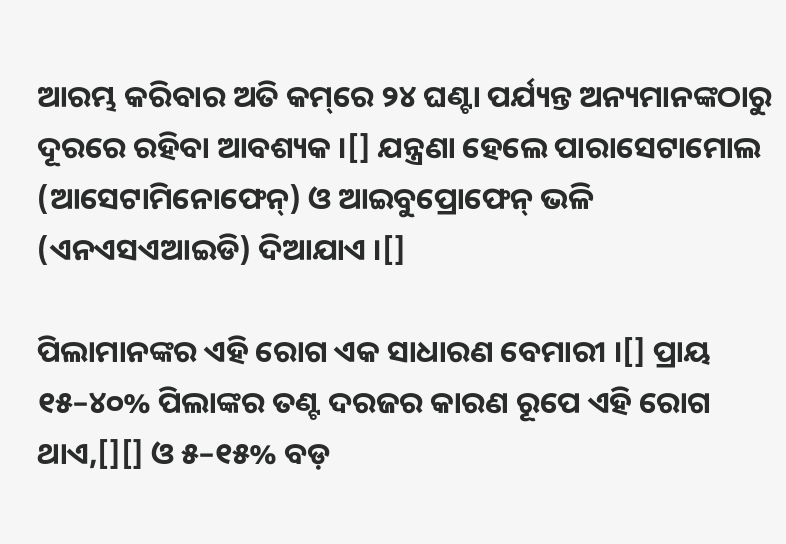ଆରମ୍ଭ କରିବାର ଅତି କମ୍‌ରେ ୨୪ ଘଣ୍ଟା ପର୍ଯ୍ୟନ୍ତ ଅନ୍ୟମାନଙ୍କଠାରୁ ଦୂରରେ ରହିବା ଆବଶ୍ୟକ ।[] ଯନ୍ତ୍ରଣା ହେଲେ ପାରାସେଟାମୋଲ (ଆସେଟାମିନୋଫେନ୍) ଓ ଆଇବୁପ୍ରୋଫେନ୍ ଭଳି (ଏନଏସଏଆଇଡି) ଦିଆଯାଏ ।[]

ପିଲାମାନଙ୍କର ଏହି ରୋଗ ଏକ ସାଧାରଣ ବେମାରୀ ।[] ପ୍ରାୟ ୧୫–୪୦% ପିଲାଙ୍କର ତଣ୍ଟ ଦରଜର କାରଣ ରୂପେ ଏହି ରୋଗ ଥାଏ,[][] ଓ ୫–୧୫% ବଡ଼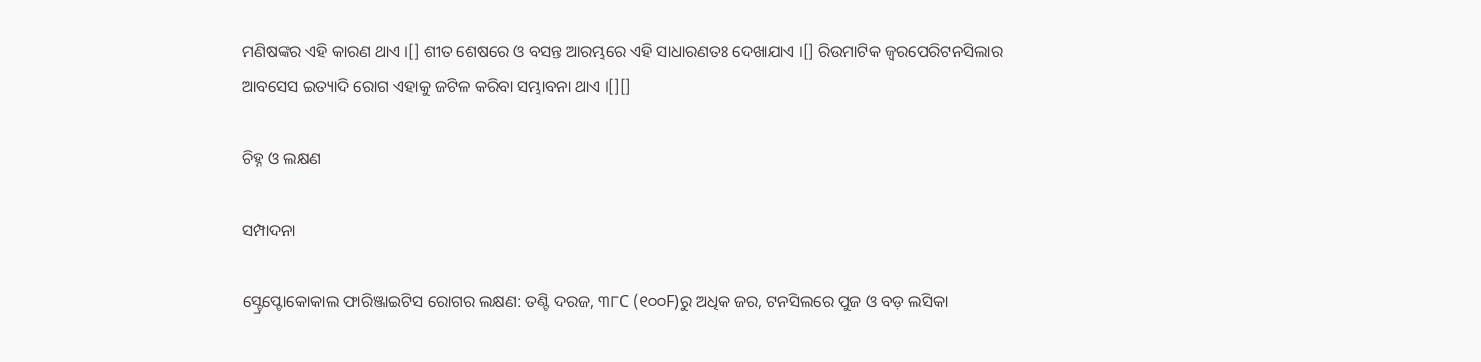ମଣିଷଙ୍କର ଏହି କାରଣ ଥାଏ ।[] ଶୀତ ଶେଷରେ ଓ ବସନ୍ତ ଆରମ୍ଭରେ ଏହି ସାଧାରଣତଃ ଦେଖାଯାଏ ।[] ରିଉମାଟିକ ଜ୍ୱରପେରିଟନସିଲାର ଆବସେସ ଇତ୍ୟାଦି ରୋଗ ଏହାକୁ ଜଟିଳ କରିବା ସମ୍ଭାବନା ଥାଏ ।[][]

ଚିହ୍ନ ଓ ଲକ୍ଷଣ

ସମ୍ପାଦନା

ସ୍ଟ୍ରେପ୍ଟୋକୋକାଲ ଫାରିଞ୍ଜାଇଟିସ ରୋଗର ଲକ୍ଷଣ: ତଣ୍ଟି ଦରଜ, ୩୮C (୧୦୦F)ରୁ ଅଧିକ ଜର, ଟନସିଲରେ ପୁଜ ଓ ବଡ଼ ଲସିକା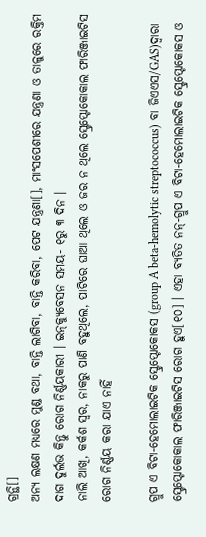ଗ୍ରନ୍ଥି[]
ଅନ୍ୟ ଲକ୍ଷଣ ମଧ୍ୟରେ ମୁଣ୍ଡ ବଥା, ବାନ୍ତି ଲାଗିବା, ବାନ୍ତି କରିବା, ପେଟ ଯନ୍ତ୍ରଣା[], ମାଂସପେଶୀରେ ଯନ୍ତ୍ରଣା ଓ ତାଳୁରେ ରକ୍ତିମ ଦାଗ ଦୁର୍ଲଭ କିନ୍ତୁ ରୋଗ ନିର୍ଣ୍ଣୟକାରୀ । ଇନ୍‌କ୍ୟୁବେସନ ସମୟ- ୧ରୁ ୩ ଦିନ ।
ନାଲି ଆଖି, କର୍କଶ ସ୍ୱର, ନାକରୁ ପାଣି ବହୁଥିଲେ, ପାଟିରେ ଘାଆ ଥିଲେ ଓ ଜର ନ ଥିଲେ ସ୍ଟ୍ରେପ୍ଟୋକୋକାଲ ଫାରିଞ୍ଜାଇଟିସ ରୋଗ ନିର୍ଣ୍ଣୟ କରା ଯାଏ ନାହିଁ

ଗ୍ରୁପ ଏ ବିଟା-ହେମୋଲାଇଟିକ ସ୍ଟ୍ରେପ୍ଟୋକୋକସ (group A beta-hemolytic streptococcus) ବା ଜିଏଏସ/GAS)ଦ୍ୱାରା ସ୍ଟ୍ରେପ୍ଟୋକୋକାଲ ଫାରିଞ୍ଜାଇଟିସ ରୋଗ ହୁଏ[୧୦] । ଏହା ବ୍ୟତିତ ନନ୍-ଗ୍ରୁପ ଏ ବିଟା-ହେମୋଲାଇଟିକ ସ୍ଟ୍ରେପ୍ଟୋକୋକସ ଓ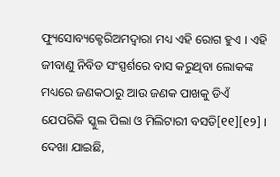ଫ୍ୟୁସୋବ୍ୟକ୍ଟେରିଅମଦ୍ୱାରା ମଧ୍ୟ ଏହି ରୋଗ ହୁଏ । ଏହି ଜୀବାଣୁ ନିବିଡ ସଂସ୍ପର୍ଶରେ ବାସ କରୁଥିବା ଲୋକଙ୍କ ମଧ୍ୟରେ ଜଣକଠାରୁ ଆଉ ଜଣକ ପାଖକୁ ଡିଏଁ ଯେପରିକି ସ୍କୁଲ ପିଲା ଓ ମିଲିଟାରୀ ବସତି[୧୧][୧୨] । ଦେଖା ଯାଇଛି,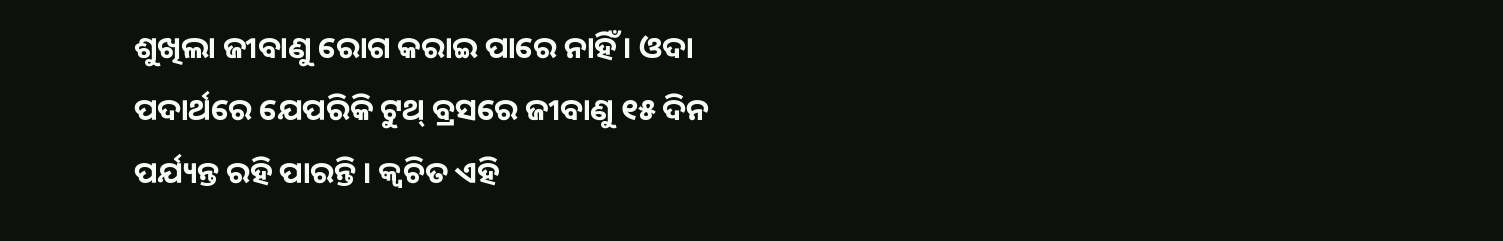ଶୁଖିଲା ଜୀବାଣୁ ରୋଗ କରାଇ ପାରେ ନାହିଁ । ଓଦା ପଦାର୍ଥରେ ଯେପରିକି ଟୁଥ୍ ବ୍ରସରେ ଜୀବାଣୁ ୧୫ ଦିନ ପର୍ଯ୍ୟନ୍ତ ରହି ପାରନ୍ତି । କ୍ୱଚିତ ଏହି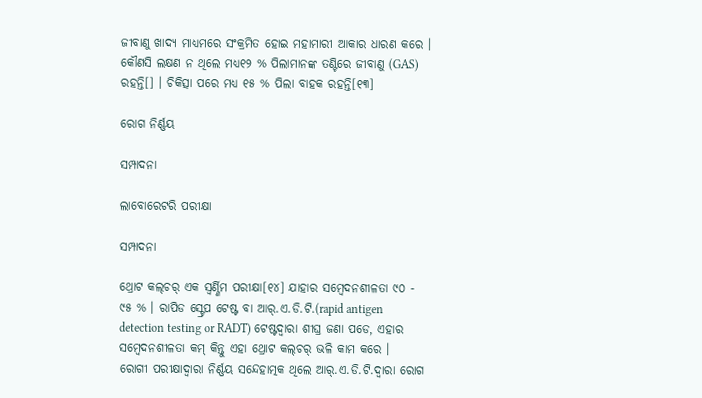ଜୀବାଣୁ ଖାଦ୍ୟ ମାଧ୍ୟମରେ ସଂକ୍ରମିତ ହୋଇ ମହାମାରୀ ଆକାର ଧାରଣ କରେ । କୌଣସି ଲକ୍ଷଣ ନ ଥିଲେ ମଧ୍ୟ୧୨ % ପିଲାମାନଙ୍କ ତଣ୍ଟିରେ ଜୀବାଣୁ (GAS) ରହନ୍ତି[] । ଚିକିତ୍ସା ପରେ ମଧ୍ୟ ୧୫ % ପିଲା ବାହକ ରହନ୍ତି[୧୩]

ରୋଗ ନିର୍ଣ୍ଣୟ

ସମ୍ପାଦନା

ଲାବୋରେଟରି ପରୀକ୍ଷା

ସମ୍ପାଦନା

ଥ୍ରୋଟ କଲ୍‌ଚର୍ ଏକ ସ୍ୱର୍ଣ୍ଣିମ ପରୀକ୍ଷା[୧୪] ଯାହାର ସମ୍ବେଦନଶୀଳତା ୯୦ - ୯୫ % । ରାପିଡ ସ୍ଟ୍ରେପ ଟେଷ୍ଟ ବା ଆର୍.ଏ.ଡି.ଟି.(rapid antigen detection testing or RADT) ଟେଷ୍ଟଦ୍ୱାରା ଶୀଘ୍ର ଜଣା ପଡେ, ଏହାର ସମ୍ବେଦନଶୀଳତା କମ୍ କିନ୍ତୁ ଏହା ଥ୍ରୋଟ କଲ୍‌ଚର୍ ଭଳି କାମ କରେ ।
ରୋଗୀ ପରୀକ୍ଷାଦ୍ୱାରା ନିର୍ଣ୍ଣୟ ସନ୍ଦେହାତ୍ମକ ଥିଲେ ଆର୍.ଏ.ଡି.ଟି.ଦ୍ୱାରା ରୋଗ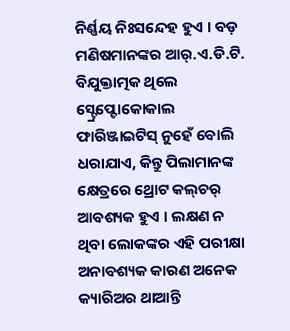ନିର୍ଣ୍ଣୟ ନିଃସନ୍ଦେହ ହୁଏ । ବଡ଼ ମଣିଷମାନଙ୍କର ଆର୍.ଏ.ଡି.ଟି. ବିଯୁକ୍ତାତ୍ମକ ଥିଲେ ସ୍ଟ୍ରେପ୍ଟୋକୋକାଲ ଫାରିଞ୍ଜାଇଟିସ୍ ନୁହେଁ ବୋଲି ଧରାଯାଏ, କିନ୍ତୁ ପିଲାମାନଙ୍କ କ୍ଷେତ୍ରରେ ଥ୍ରୋଟ କଲ୍‌ଚର୍ ଆବଶ୍ୟକ ହୁଏ । ଲକ୍ଷଣ ନ ଥିବା ଲୋକଙ୍କର ଏହି ପରୀକ୍ଷା ଅନାବଶ୍ୟକ କାରଣ ଅନେକ କ୍ୟାରିଅର ଥାଆନ୍ତି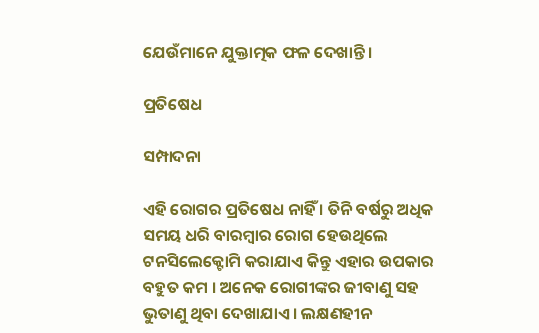ଯେଉଁମାନେ ଯୁକ୍ତାତ୍ମକ ଫଳ ଦେଖାନ୍ତି ।

ପ୍ରତିଷେଧ

ସମ୍ପାଦନା

ଏହି ରୋଗର ପ୍ରତିଷେଧ ନାହିଁ । ତିନି ବର୍ଷରୁ ଅଧିକ ସମୟ ଧରି ବାରମ୍ବାର ରୋଗ ହେଉଥିଲେ ଟନସିଲେକ୍ଟୋମି କରାଯାଏ କିନ୍ତୁ ଏହାର ଉପକାର ବହୁତ କମ । ଅନେକ ରୋଗୀଙ୍କର ଜୀବାଣୁ ସହ ଭୁତାଣୁ ଥିବା ଦେଖାଯାଏ । ଲକ୍ଷଣହୀନ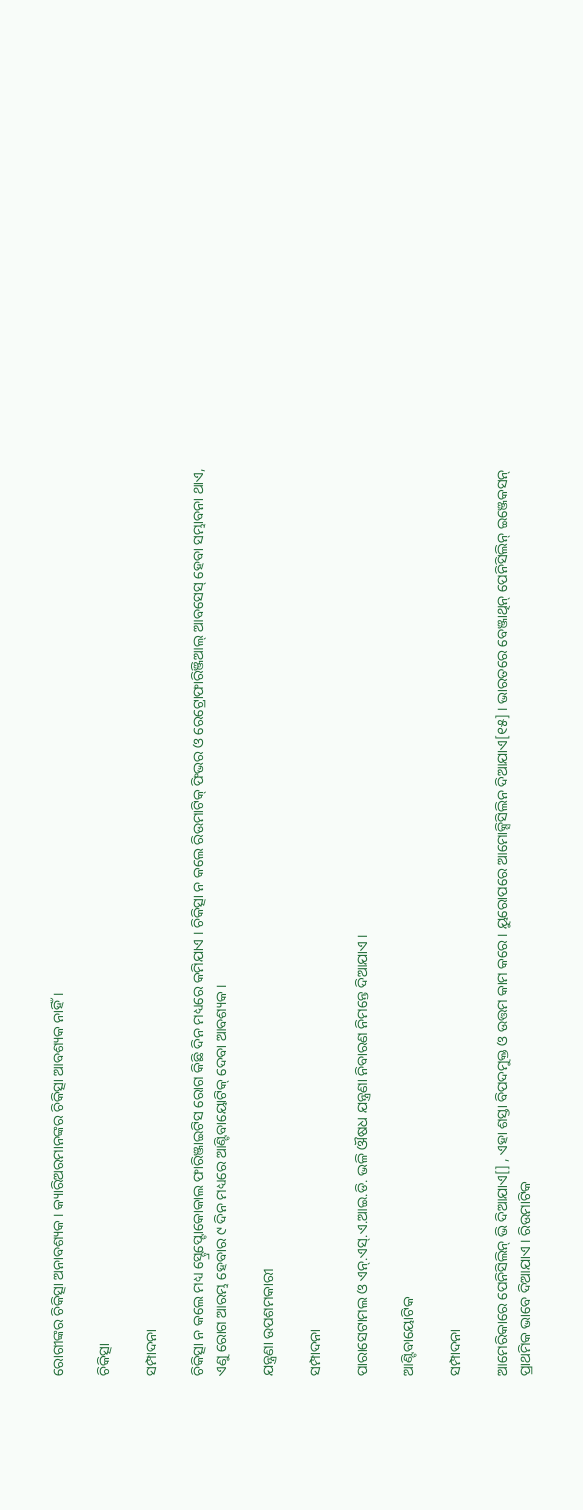ରୋଗୀଙ୍କର ଚିକିତ୍ସା ଅନାବଶ୍ୟକ । କ୍ୟାରିଅରମାନଙ୍କର ଚିକିତ୍ସା ଆବଶ୍ୟକ ନାହିଁ ।

ଚିକିତ୍ସା

ସମ୍ପାଦନା

ଚିକିତ୍ସା ନ କଲେ ମଧ୍ୟ ସ୍ଟ୍ରେପ୍ଟୋକୋକାଲ ଫାରିଞ୍ଜାଇଟିସ ରୋଗ କିଛି ଦିନ ମଧ୍ୟରେ କମିଯାଏ । ଚିକିତ୍ସା ନ କଲେ ରିଉମାଟିକ୍ ଫିଭର ଓ ରେଟ୍ରୋଫାରିଞ୍ଜିଆଲ୍ ଆବସେସ୍ ହେବା ସମ୍ଭାବନା ଥାଏ, ଏଣୁ ରୋଗ ଆରମ୍ଭ ହେବାର ୯ ଦିନ ମଧ୍ୟରେ ଆଣ୍ଟିବାୟୋଟିକ୍ ଦେବା ଆବଶ୍ୟକ ।

ଯନ୍ତ୍ରଣା ଉପଶମକାରୀ

ସମ୍ପାଦନା

ପାରାସେଟାମଲ ଓ ଏନ୍.ଏସ୍.ଏ.ଆଇ.ଡି. ଭଳି ଔଷଧ ଯନ୍ତ୍ରଣା ନିବାରଣ ନିମନ୍ତେ ଦିଆଯାଏ ।

ଆଣ୍ଟିବାୟୋଟିକ

ସମ୍ପାଦନା

ଆମେରିକାରେ ପେନିସିଲିନ୍ ଭି ଦିଆଯାଏ[] , ଏହା ଶସ୍ତା ବିପଦମୁକ୍ତ ଓ ଉତ୍ତମ କାମ କରେ । ୟୁରୋପରେ ଆମୋକ୍ସିସିଲିନ ଦିଆଯାଏ[୧୫] । ଭାରତରେ ବେଞ୍ଜାଥିନ୍ ପେନିସିଲିନ୍ ଇଞ୍ଜେକସନ୍ ପ୍ରାଥମିକ ଭାବେ ଦିଆଯାଏ । ରିଉମାଟିକ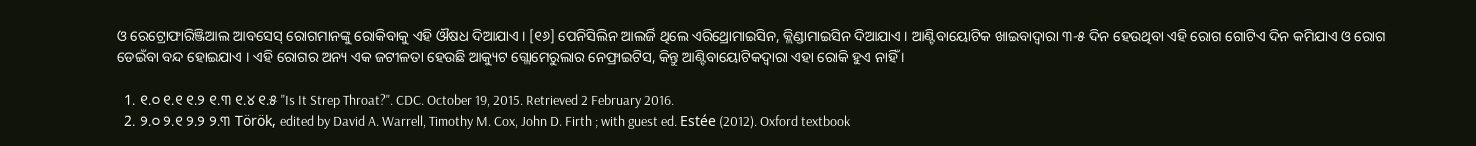ଓ ରେଟ୍ରୋଫାରିଞ୍ଜିଆଲ ଆବସେସ୍ ରୋଗମାନଙ୍କୁ ରୋକିବାକୁ ଏହି ଔଷଧ ଦିଆଯାଏ । [୧୬] ପେନିସିଲିନ ଆଲର୍ଜି ଥିଲେ ଏରିଥ୍ରୋମାଇସିନ, କ୍ଲିଣ୍ଡାମାଇସିନ ଦିଆଯାଏ । ଆଣ୍ଟିବାୟୋଟିକ ଖାଇବାଦ୍ୱାରା ୩-୫ ଦିନ ହେଉଥିବା ଏହି ରୋଗ ଗୋଟିଏ ଦିନ କମିଯାଏ ଓ ରୋଗ ଡେଇଁବା ବନ୍ଦ ହୋଇଯାଏ । ଏହି ରୋଗର ଅନ୍ୟ ଏକ ଜଟୀଳତା ହେଉଛି ଆକ୍ୟୁଟ ଗ୍ଲୋମେରୁଲାର ନେଫ୍ରାଇଟିସ, କିନ୍ତୁ ଆଣ୍ଟିବାୟୋଟିକଦ୍ୱାରା ଏହା ରୋକି ହୁଏ ନାହିଁ ।

  1. ୧.୦ ୧.୧ ୧.୨ ୧.୩ ୧.୪ ୧.୫ "Is It Strep Throat?". CDC. October 19, 2015. Retrieved 2 February 2016.
  2. ୨.୦ ୨.୧ ୨.୨ ୨.୩ Török, edited by David A. Warrell, Timothy M. Cox, John D. Firth ; with guest ed. Estée (2012). Oxford textbook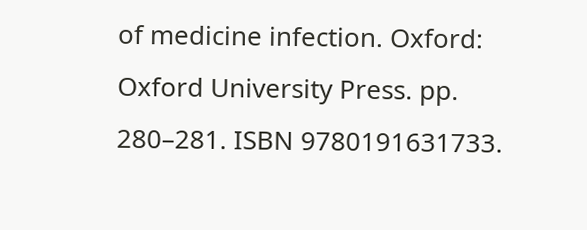of medicine infection. Oxford: Oxford University Press. pp. 280–281. ISBN 9780191631733.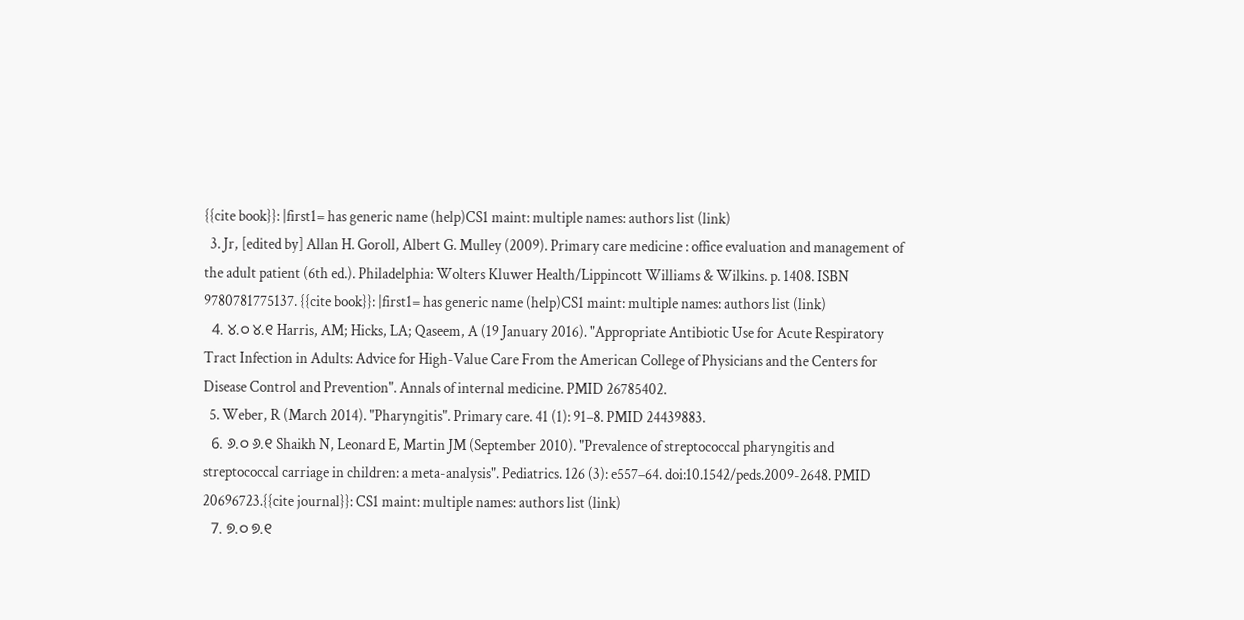{{cite book}}: |first1= has generic name (help)CS1 maint: multiple names: authors list (link)
  3. Jr, [edited by] Allan H. Goroll, Albert G. Mulley (2009). Primary care medicine : office evaluation and management of the adult patient (6th ed.). Philadelphia: Wolters Kluwer Health/Lippincott Williams & Wilkins. p. 1408. ISBN 9780781775137. {{cite book}}: |first1= has generic name (help)CS1 maint: multiple names: authors list (link)
  4. ୪.୦ ୪.୧ Harris, AM; Hicks, LA; Qaseem, A (19 January 2016). "Appropriate Antibiotic Use for Acute Respiratory Tract Infection in Adults: Advice for High-Value Care From the American College of Physicians and the Centers for Disease Control and Prevention". Annals of internal medicine. PMID 26785402.
  5. Weber, R (March 2014). "Pharyngitis". Primary care. 41 (1): 91–8. PMID 24439883.
  6. ୬.୦ ୬.୧ Shaikh N, Leonard E, Martin JM (September 2010). "Prevalence of streptococcal pharyngitis and streptococcal carriage in children: a meta-analysis". Pediatrics. 126 (3): e557–64. doi:10.1542/peds.2009-2648. PMID 20696723.{{cite journal}}: CS1 maint: multiple names: authors list (link)
  7. ୭.୦ ୭.୧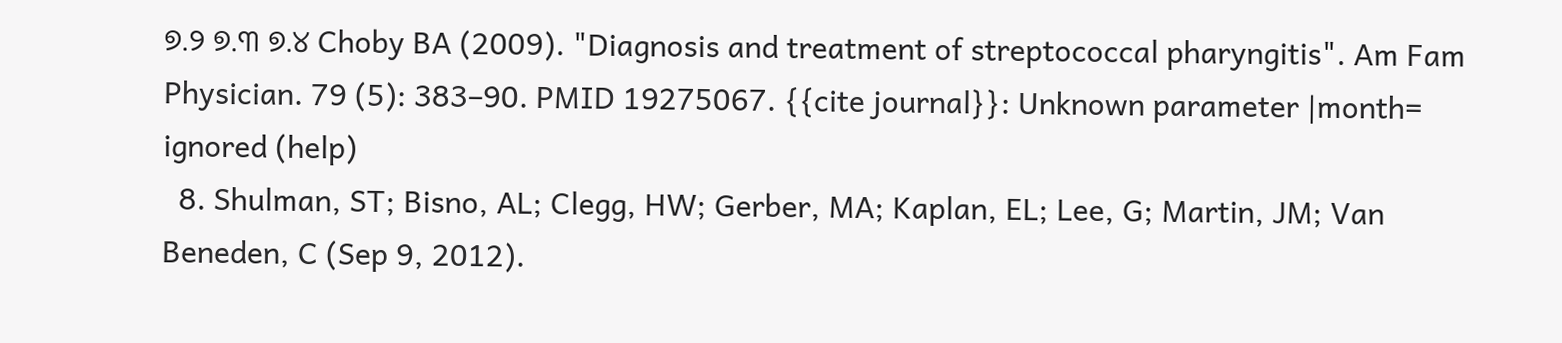୭.୨ ୭.୩ ୭.୪ Choby BA (2009). "Diagnosis and treatment of streptococcal pharyngitis". Am Fam Physician. 79 (5): 383–90. PMID 19275067. {{cite journal}}: Unknown parameter |month= ignored (help)
  8. Shulman, ST; Bisno, AL; Clegg, HW; Gerber, MA; Kaplan, EL; Lee, G; Martin, JM; Van Beneden, C (Sep 9, 2012).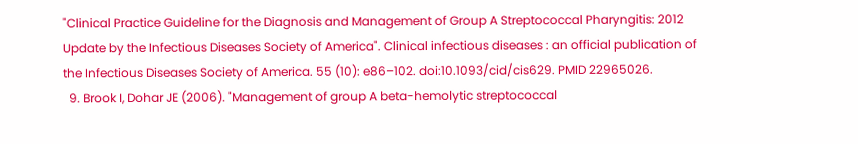"Clinical Practice Guideline for the Diagnosis and Management of Group A Streptococcal Pharyngitis: 2012 Update by the Infectious Diseases Society of America". Clinical infectious diseases : an official publication of the Infectious Diseases Society of America. 55 (10): e86–102. doi:10.1093/cid/cis629. PMID 22965026.
  9. Brook I, Dohar JE (2006). "Management of group A beta-hemolytic streptococcal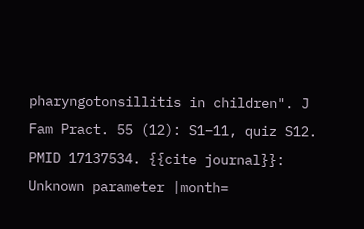pharyngotonsillitis in children". J Fam Pract. 55 (12): S1–11, quiz S12. PMID 17137534. {{cite journal}}: Unknown parameter |month=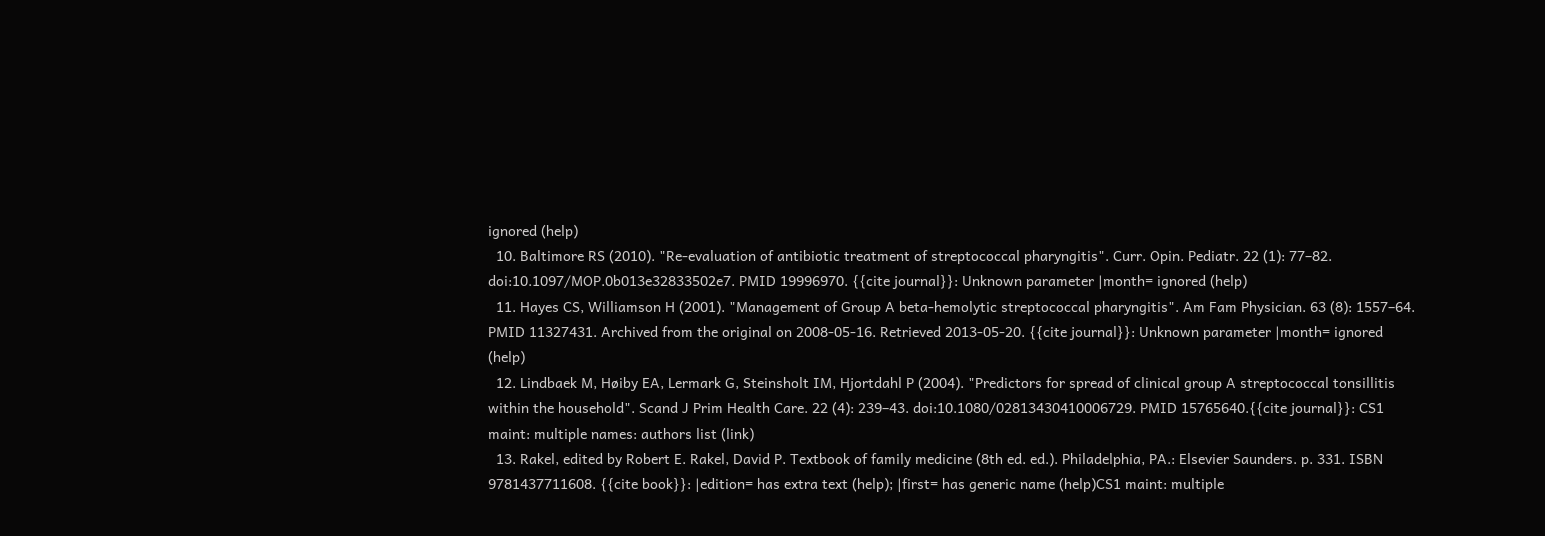ignored (help)
  10. Baltimore RS (2010). "Re-evaluation of antibiotic treatment of streptococcal pharyngitis". Curr. Opin. Pediatr. 22 (1): 77–82. doi:10.1097/MOP.0b013e32833502e7. PMID 19996970. {{cite journal}}: Unknown parameter |month= ignored (help)
  11. Hayes CS, Williamson H (2001). "Management of Group A beta-hemolytic streptococcal pharyngitis". Am Fam Physician. 63 (8): 1557–64. PMID 11327431. Archived from the original on 2008-05-16. Retrieved 2013-05-20. {{cite journal}}: Unknown parameter |month= ignored (help)
  12. Lindbaek M, Høiby EA, Lermark G, Steinsholt IM, Hjortdahl P (2004). "Predictors for spread of clinical group A streptococcal tonsillitis within the household". Scand J Prim Health Care. 22 (4): 239–43. doi:10.1080/02813430410006729. PMID 15765640.{{cite journal}}: CS1 maint: multiple names: authors list (link)
  13. Rakel, edited by Robert E. Rakel, David P. Textbook of family medicine (8th ed. ed.). Philadelphia, PA.: Elsevier Saunders. p. 331. ISBN 9781437711608. {{cite book}}: |edition= has extra text (help); |first= has generic name (help)CS1 maint: multiple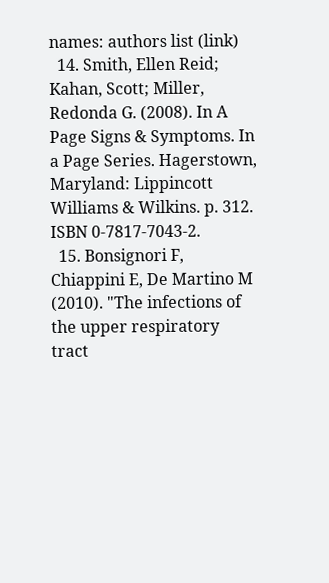names: authors list (link)
  14. Smith, Ellen Reid; Kahan, Scott; Miller, Redonda G. (2008). In A Page Signs & Symptoms. In a Page Series. Hagerstown, Maryland: Lippincott Williams & Wilkins. p. 312. ISBN 0-7817-7043-2.
  15. Bonsignori F, Chiappini E, De Martino M (2010). "The infections of the upper respiratory tract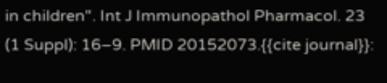in children". Int J Immunopathol Pharmacol. 23 (1 Suppl): 16–9. PMID 20152073.{{cite journal}}: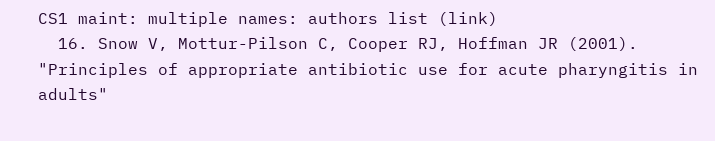CS1 maint: multiple names: authors list (link)
  16. Snow V, Mottur-Pilson C, Cooper RJ, Hoffman JR (2001). "Principles of appropriate antibiotic use for acute pharyngitis in adults"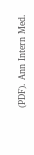(PDF). Ann Intern Med.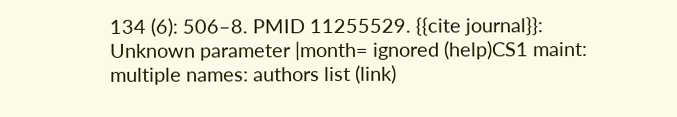134 (6): 506–8. PMID 11255529. {{cite journal}}: Unknown parameter |month= ignored (help)CS1 maint: multiple names: authors list (link)